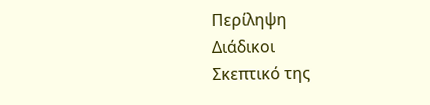Περίληψη
Διάδικοι
Σκεπτικό της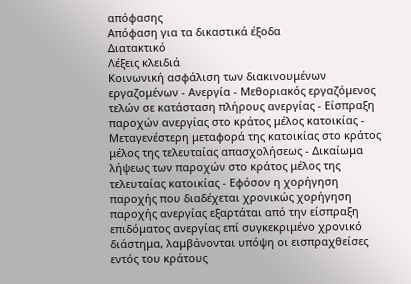απόφασης
Απόφαση για τα δικαστικά έξοδα
Διατακτικό
Λέξεις κλειδιά
Κοινωνική ασφάλιση των διακινουμένων εργαζομένων - Ανεργία - Μεθοριακός εργαζόμενος τελών σε κατάσταση πλήρους ανεργίας - Είσπραξη παροχών ανεργίας στο κράτος μέλος κατοικίας - Μεταγενέστερη μεταφορά της κατοικίας στο κράτος μέλος της τελευταίας απασχολήσεως - Δικαίωμα λήψεως των παροχών στο κράτος μέλος της τελευταίας κατοικίας - Εφόσον η χορήγηση παροχής που διαδέχεται χρονικώς χορήγηση παροχής ανεργίας εξαρτάται από την είσπραξη επιδόματος ανεργίας επί συγκεκριμένο χρονικό διάστημα, λαμβάνονται υπόψη οι εισπραχθείσες εντός του κράτους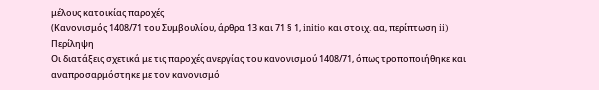μέλους κατοικίας παροχές
(Κανονισμός 1408/71 του Συμβουλίου, άρθρα 13 και 71 § 1, initio και στοιχ. αα, περίπτωση ii)
Περίληψη
Oι διατάξεις σχετικά με τις παροχές ανεργίας του κανονισμού 1408/71, όπως τροποποιήθηκε και αναπροσαρμόστηκε με τον κανονισμό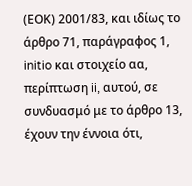(ΕΟΚ) 2001/83, και ιδίως το άρθρο 71, παράγραφος 1, initio και στοιχείο αα, περίπτωση ii, αυτού, σε συνδυασμό με το άρθρο 13, έχουν την έννοια ότι,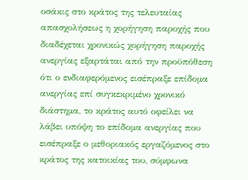οσάκις στο κράτος της τελευταίας απασχολήσεως η χορήγηση παροχής που διαδέχεται χρονικώς χορήγηση παροχής ανεργίας εξαρτάται από την προϋπόθεση ότι ο ενδιαφερόμενος εισέπραξε επίδομα ανεργίας επί συγκεκριμένο χρονικό διάστημα, το κράτος αυτό οφείλει να λάβει υπόψη το επίδομα ανεργίας που εισέπραξε ο μεθοριακός εργαζόμενος στο κράτος της κατοικίας του, σύμφωνα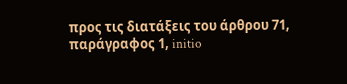προς τις διατάξεις του άρθρου 71, παράγραφος 1, initio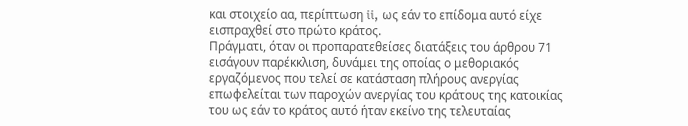και στοιχείο αα, περίπτωση ii, ως εάν το επίδομα αυτό είχε εισπραχθεί στο πρώτο κράτος.
Πράγματι, όταν οι προπαρατεθείσες διατάξεις του άρθρου 71 εισάγουν παρέκκλιση, δυνάμει της οποίας ο μεθοριακός εργαζόμενος που τελεί σε κατάσταση πλήρους ανεργίας επωφελείται των παροχών ανεργίας του κράτους της κατοικίας του ως εάν το κράτος αυτό ήταν εκείνο της τελευταίας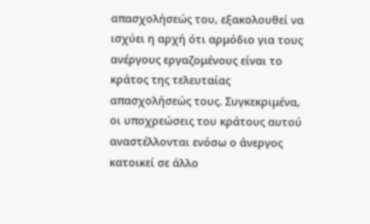απασχολήσεώς του, εξακολουθεί να ισχύει η αρχή ότι αρμόδιο για τους ανέργους εργαζομένους είναι το κράτος της τελευταίας απασχολήσεώς τους. Συγκεκριμένα, οι υποχρεώσεις του κράτους αυτού αναστέλλονται ενόσω ο άνεργος κατοικεί σε άλλο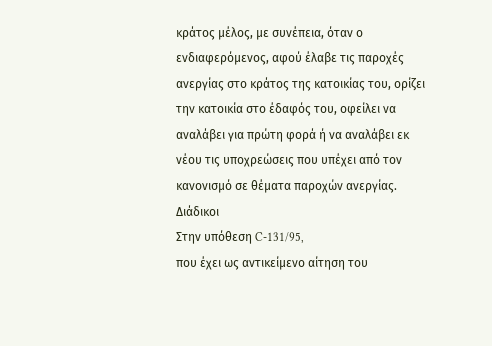κράτος μέλος, με συνέπεια, όταν ο ενδιαφερόμενος, αφού έλαβε τις παροχές ανεργίας στο κράτος της κατοικίας του, ορίζει την κατοικία στο έδαφός του, οφείλει να αναλάβει για πρώτη φορά ή να αναλάβει εκ νέου τις υποχρεώσεις που υπέχει από τον κανονισμό σε θέματα παροχών ανεργίας.
Διάδικοι
Στην υπόθεση C-131/95,
που έχει ως αντικείμενο αίτηση του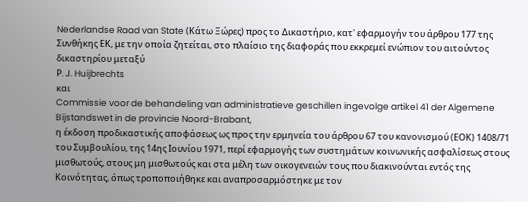Nederlandse Raad van State (Κάτω Ξώρες) προς το Δικαστήριο, κατ' εφαρμογήν του άρθρου 177 της Συνθήκης ΕΚ, με την οποία ζητείται, στο πλαίσιο της διαφοράς που εκκρεμεί ενώπιον του αιτούντος δικαστηρίου μεταξύ
Ρ. J. Huijbrechts
και
Commissie voor de behandeling van administratieve geschillen ingevolge artikel 41 der Algemene Bijstandswet in de provincie Noord-Brabant,
η έκδοση προδικαστικής αποφάσεως ως προς την ερμηνεία του άρθρου 67 του κανονισμού (ΕΟΚ) 1408/71 του Συμβουλίου, της 14ης Ιουνίου 1971, περί εφαρμογής των συστημάτων κοινωνικής ασφαλίσεως στους μισθωτούς, στους μη μισθωτούς και στα μέλη των οικογενειών τους που διακινούνται εντός της Κοινότητας, όπως τροποποιήθηκε και αναπροσαρμόστηκε με τον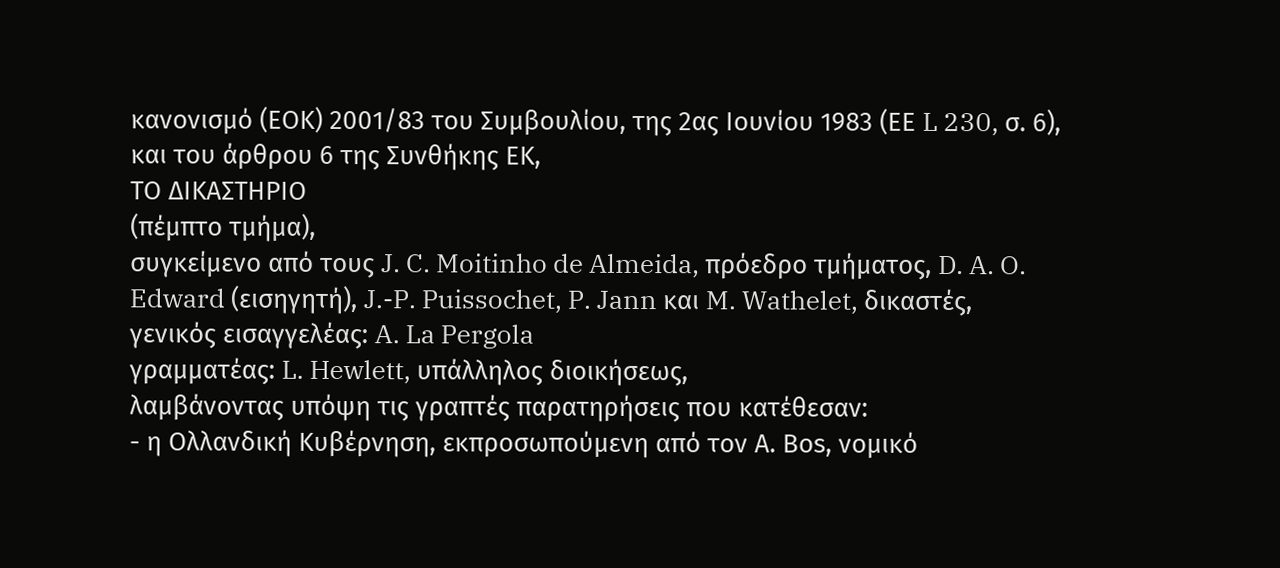κανονισμό (ΕΟΚ) 2001/83 του Συμβουλίου, της 2ας Ιουνίου 1983 (ΕΕ L 230, σ. 6), και του άρθρου 6 της Συνθήκης ΕΚ,
ΤΟ ΔΙΚΑΣΤΗΡΙΟ
(πέμπτο τμήμα),
συγκείμενο από τους J. C. Moitinho de Almeida, πρόεδρο τμήματος, D. A. O. Edward (εισηγητή), J.-P. Puissochet, P. Jann και M. Wathelet, δικαστές,
γενικός εισαγγελέας: A. La Pergola
γραμματέας: L. Hewlett, υπάλληλος διοικήσεως,
λαμβάνοντας υπόψη τις γραπτές παρατηρήσεις που κατέθεσαν:
- η Ολλανδική Κυβέρνηση, εκπροσωπούμενη από τον Α. Βos, νομικό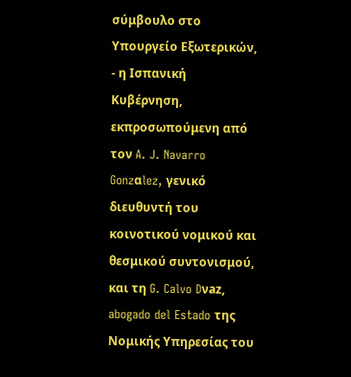σύμβουλο στο Υπουργείο Εξωτερικών,
- η Ισπανική Κυβέρνηση, εκπροσωπούμενη από τον A. J. Navarro Gonzαlez, γενικό διευθυντή του κοινοτικού νομικού και θεσμικού συντονισμού, και τη G. Calvo Dνaz, abogado del Estado της Νομικής Υπηρεσίας του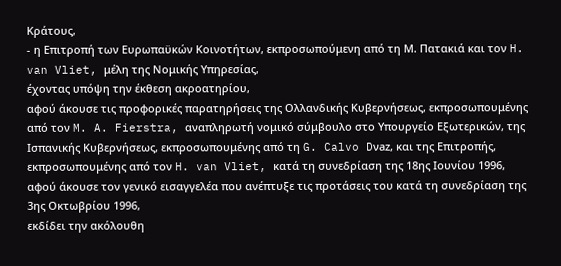Κράτους,
- η Επιτροπή των Ευρωπαϋκών Κοινοτήτων, εκπροσωπούμενη από τη Μ. Πατακιά και τον H. van Vliet, μέλη της Νομικής Υπηρεσίας,
έχοντας υπόψη την έκθεση ακροατηρίου,
αφού άκουσε τις προφορικές παρατηρήσεις της Ολλανδικής Κυβερνήσεως, εκπροσωπουμένης από τον M. A. Fierstra, αναπληρωτή νομικό σύμβουλο στο Υπουργείο Εξωτερικών, της Ισπανικής Κυβερνήσεως, εκπροσωπουμένης από τη G. Calvo Dνaz, και της Επιτροπής, εκπροσωπουμένης από τον H. van Vliet, κατά τη συνεδρίαση της 18ης Ιουνίου 1996,
αφού άκουσε τον γενικό εισαγγελέα που ανέπτυξε τις προτάσεις του κατά τη συνεδρίαση της 3ης Οκτωβρίου 1996,
εκδίδει την ακόλουθη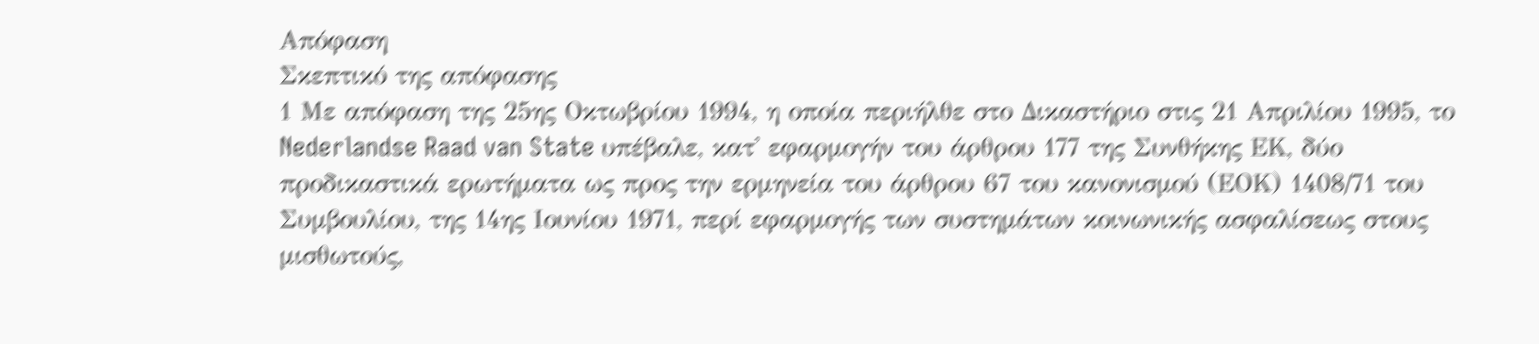Απόφαση
Σκεπτικό της απόφασης
1 Με απόφαση της 25ης Οκτωβρίου 1994, η οποία περιήλθε στο Δικαστήριο στις 21 Απριλίου 1995, το Nederlandse Raad van State υπέβαλε, κατ' εφαρμογήν του άρθρου 177 της Συνθήκης ΕΚ, δύο προδικαστικά ερωτήματα ως προς την ερμηνεία του άρθρου 67 του κανονισμού (ΕΟΚ) 1408/71 του Συμβουλίου, της 14ης Ιουνίου 1971, περί εφαρμογής των συστημάτων κοινωνικής ασφαλίσεως στους μισθωτούς,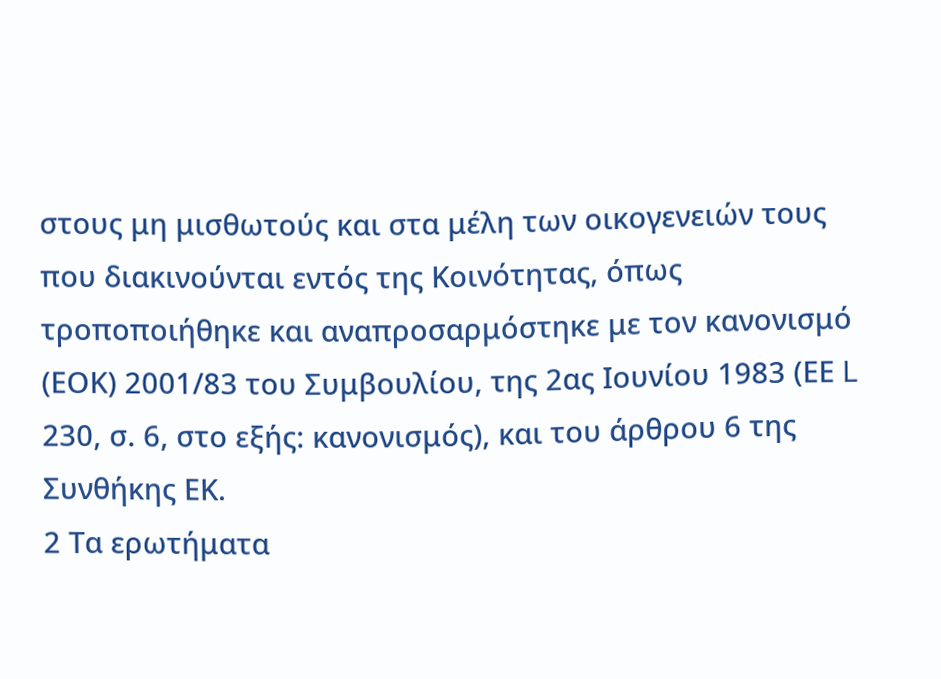στους μη μισθωτούς και στα μέλη των οικογενειών τους που διακινούνται εντός της Κοινότητας, όπως τροποποιήθηκε και αναπροσαρμόστηκε με τον κανονισμό (ΕΟΚ) 2001/83 του Συμβουλίου, της 2ας Ιουνίου 1983 (ΕΕ L 230, σ. 6, στο εξής: κανονισμός), και του άρθρου 6 της Συνθήκης ΕΚ.
2 Τα ερωτήματα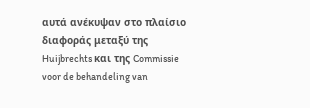αυτά ανέκυψαν στο πλαίσιο διαφοράς μεταξύ της Huijbrechts και της Commissie voor de behandeling van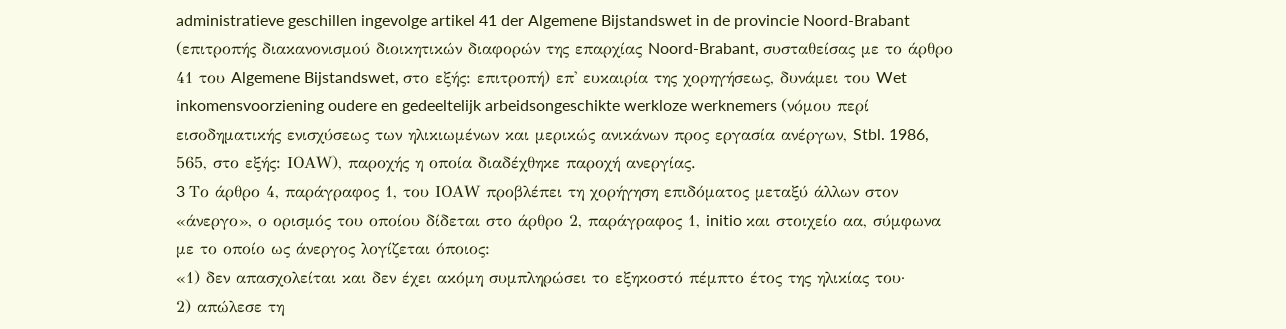administratieve geschillen ingevolge artikel 41 der Algemene Bijstandswet in de provincie Noord-Brabant (επιτροπής διακανονισμού διοικητικών διαφορών της επαρχίας Noord-Brabant, συσταθείσας με το άρθρο 41 του Algemene Bijstandswet, στο εξής: επιτροπή) επ' ευκαιρία της χορηγήσεως, δυνάμει του Wet inkomensvoorziening oudere en gedeeltelijk arbeidsongeschikte werkloze werknemers (νόμου περί εισοδηματικής ενισχύσεως των ηλικιωμένων και μερικώς ανικάνων προς εργασία ανέργων, Stbl. 1986, 565, στο εξής: ΙΟΑW), παροχής η οποία διαδέχθηκε παροχή ανεργίας.
3 Tο άρθρο 4, παράγραφος 1, του ΙΟΑW προβλέπει τη χορήγηση επιδόματος μεταξύ άλλων στον «άνεργο», ο ορισμός του οποίου δίδεται στο άρθρο 2, παράγραφος 1, initio και στοιχείο αα, σύμφωνα με το οποίο ως άνεργος λογίζεται όποιος:
«1) δεν απασχολείται και δεν έχει ακόμη συμπληρώσει το εξηκοστό πέμπτο έτος της ηλικίας του·
2) απώλεσε τη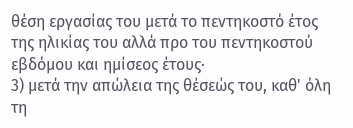θέση εργασίας του μετά το πεντηκοστό έτος της ηλικίας του αλλά προ του πεντηκοστού εβδόμου και ημίσεος έτους·
3) μετά την απώλεια της θέσεώς του, καθ' όλη τη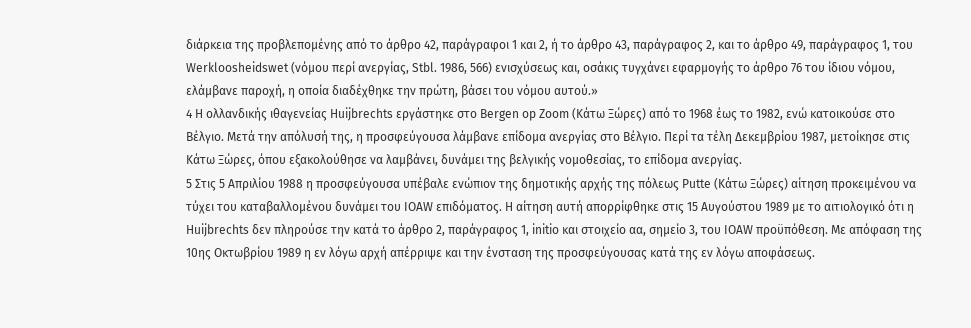διάρκεια της προβλεπομένης από το άρθρο 42, παράγραφοι 1 και 2, ή το άρθρο 43, παράγραφος 2, και το άρθρο 49, παράγραφος 1, του Werkloosheidswet (νόμου περί ανεργίας, Stbl. 1986, 566) ενισχύσεως και, οσάκις τυγχάνει εφαρμογής το άρθρο 76 του ίδιου νόμου, ελάμβανε παροχή, η οποία διαδέχθηκε την πρώτη, βάσει του νόμου αυτού.»
4 Η ολλανδικής ιθαγενείας Huijbrechts εργάστηκε στο Bergen op Zoom (Κάτω Ξώρες) από το 1968 έως το 1982, ενώ κατοικούσε στο Βέλγιο. Μετά την απόλυσή της, η προσφεύγουσα λάμβανε επίδομα ανεργίας στο Βέλγιο. Περί τα τέλη Δεκεμβρίου 1987, μετοίκησε στις Κάτω Ξώρες, όπου εξακολούθησε να λαμβάνει, δυνάμει της βελγικής νομοθεσίας, το επίδομα ανεργίας.
5 Στις 5 Απριλίου 1988 η προσφεύγουσα υπέβαλε ενώπιον της δημοτικής αρχής της πόλεως Putte (Κάτω Ξώρες) αίτηση προκειμένου να τύχει του καταβαλλομένου δυνάμει του ΙΟΑW επιδόματος. Η αίτηση αυτή απορρίφθηκε στις 15 Αυγούστου 1989 με το αιτιολογικό ότι η Huijbrechts δεν πληρούσε την κατά το άρθρο 2, παράγραφος 1, initio και στοιχείο αα, σημείο 3, του IOAW προϋπόθεση. Με απόφαση της 10ης Οκτωβρίου 1989 η εν λόγω αρχή απέρριψε και την ένσταση της προσφεύγουσας κατά της εν λόγω αποφάσεως.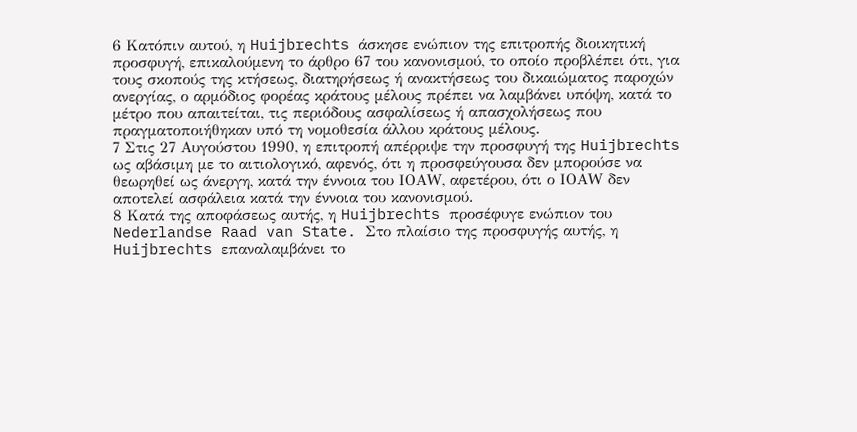6 Κατόπιν αυτού, η Huijbrechts άσκησε ενώπιον της επιτροπής διοικητική προσφυγή, επικαλούμενη το άρθρο 67 του κανονισμού, το οποίο προβλέπει ότι, για τους σκοπούς της κτήσεως, διατηρήσεως ή ανακτήσεως του δικαιώματος παροχών ανεργίας, ο αρμόδιος φορέας κράτους μέλους πρέπει να λαμβάνει υπόψη, κατά το μέτρο που απαιτείται, τις περιόδους ασφαλίσεως ή απασχολήσεως που πραγματοποιήθηκαν υπό τη νομοθεσία άλλου κράτους μέλους.
7 Στις 27 Αυγούστου 1990, η επιτροπή απέρριψε την προσφυγή της Huijbrechts ως αβάσιμη με το αιτιολογικό, αφενός, ότι η προσφεύγουσα δεν μπορούσε να θεωρηθεί ως άνεργη, κατά την έννοια του ΙΟΑW, αφετέρου, ότι ο ΙΟΑW δεν αποτελεί ασφάλεια κατά την έννοια του κανονισμού.
8 Κατά της αποφάσεως αυτής, η Huijbrechts προσέφυγε ενώπιον του Nederlandse Raad van State. Στο πλαίσιο της προσφυγής αυτής, η Huijbrechts επαναλαμβάνει το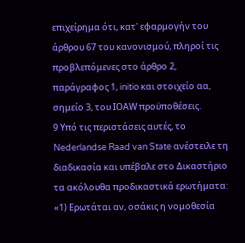επιχείρημα ότι, κατ' εφαρμογήν του άρθρου 67 του κανονισμού, πληροί τις προβλεπόμενες στο άρθρο 2, παράγραφος 1, initio και στοιχείο αα, σημείο 3, του ΙΟΑW προϋποθέσεις.
9 Υπό τις περιστάσεις αυτές, το Nederlandse Raad van State ανέστειλε τη διαδικασία και υπέβαλε στο Δικαστήριο τα ακόλουθα προδικαστικά ερωτήματα:
«1) Ερωτάται αν, οσάκις η νομοθεσία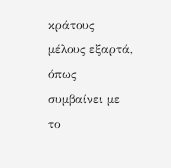κράτους μέλους εξαρτά, όπως συμβαίνει με το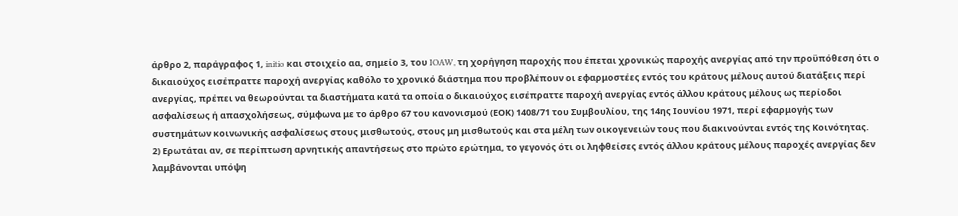άρθρο 2, παράγραφος 1, initio και στοιχείο αα, σημείο 3, του IOAW, τη χορήγηση παροχής που έπεται χρονικώς παροχής ανεργίας από την προϋπόθεση ότι ο δικαιούχος εισέπραττε παροχή ανεργίας καθόλο το χρονικό διάστημα που προβλέπουν οι εφαρμοστέες εντός του κράτους μέλους αυτού διατάξεις περί ανεργίας, πρέπει να θεωρούνται τα διαστήματα κατά τα οποία ο δικαιούχος εισέπραττε παροχή ανεργίας εντός άλλου κράτους μέλους ως περίοδοι ασφαλίσεως ή απασχολήσεως, σύμφωνα με το άρθρο 67 του κανονισμού (ΕΟΚ) 1408/71 του Συμβουλίου, της 14ης Ιουνίου 1971, περί εφαρμογής των συστημάτων κοινωνικής ασφαλίσεως στους μισθωτούς, στους μη μισθωτούς και στα μέλη των οικογενειών τους που διακινούνται εντός της Κοινότητας.
2) Ερωτάται αν, σε περίπτωση αρνητικής απαντήσεως στο πρώτο ερώτημα, το γεγονός ότι οι ληφθείσες εντός άλλου κράτους μέλους παροχές ανεργίας δεν λαμβάνονται υπόψη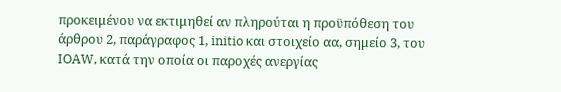προκειμένου να εκτιμηθεί αν πληρούται η προϋπόθεση του άρθρου 2, παράγραφος 1, initio και στοιχείο αα, σημείο 3, του IOAW, κατά την οποία οι παροχές ανεργίας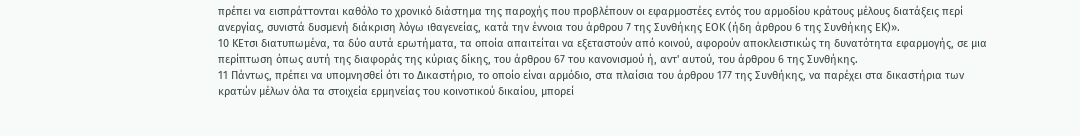πρέπει να εισπράττονται καθόλο το χρονικό διάστημα της παροχής που προβλέπουν οι εφαρμοστέες εντός του αρμοδίου κράτους μέλους διατάξεις περί ανεργίας, συνιστά δυσμενή διάκριση λόγω ιθαγενείας, κατά την έννοια του άρθρου 7 της Συνθήκης ΕΟΚ (ήδη άρθρου 6 της Συνθήκης ΕΚ)».
10 ΚΕτσι διατυπωμένα, τα δύο αυτά ερωτήματα, τα οποία απαιτείται να εξεταστούν από κοινού, αφορούν αποκλειστικώς τη δυνατότητα εφαρμογής, σε μια περίπτωση όπως αυτή της διαφοράς της κύριας δίκης, του άρθρου 67 του κανονισμού ή, αντ' αυτού, του άρθρου 6 της Συνθήκης.
11 Πάντως, πρέπει να υπομνησθεί ότι το Δικαστήριο, το οποίο είναι αρμόδιο, στα πλαίσια του άρθρου 177 της Συνθήκης, να παρέχει στα δικαστήρια των κρατών μέλων όλα τα στοιχεία ερμηνείας του κοινοτικού δικαίου, μπορεί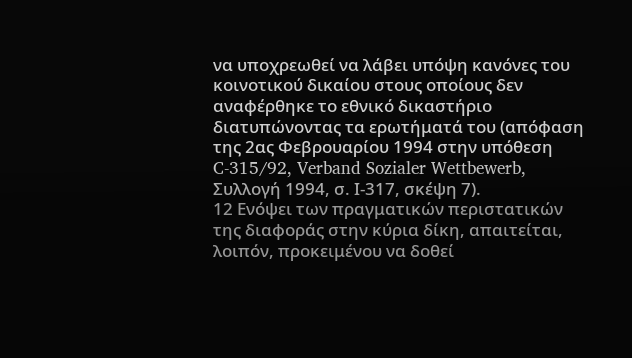να υποχρεωθεί να λάβει υπόψη κανόνες του κοινοτικού δικαίου στους οποίους δεν αναφέρθηκε το εθνικό δικαστήριο διατυπώνοντας τα ερωτήματά του (απόφαση της 2ας Φεβρουαρίου 1994 στην υπόθεση C-315/92, Verband Sozialer Wettbewerb, Συλλογή 1994, σ. Ι-317, σκέψη 7).
12 Ενόψει των πραγματικών περιστατικών της διαφοράς στην κύρια δίκη, απαιτείται, λοιπόν, προκειμένου να δοθεί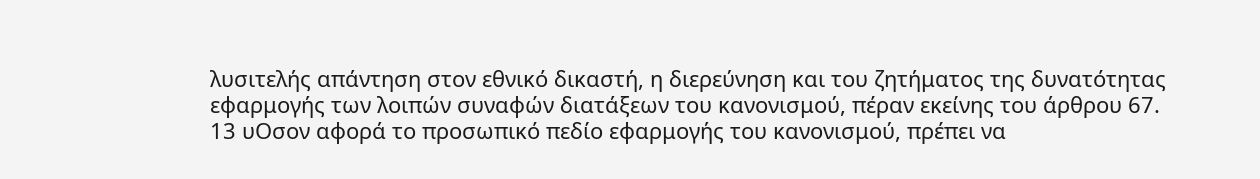λυσιτελής απάντηση στον εθνικό δικαστή, η διερεύνηση και του ζητήματος της δυνατότητας εφαρμογής των λοιπών συναφών διατάξεων του κανονισμού, πέραν εκείνης του άρθρου 67.
13 υΟσον αφορά το προσωπικό πεδίο εφαρμογής του κανονισμού, πρέπει να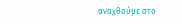αναχθούμε στο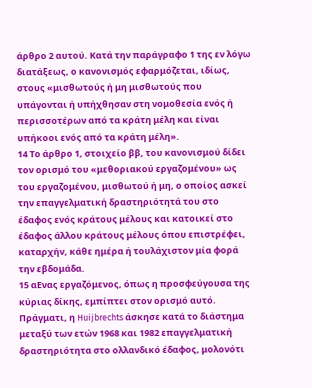άρθρο 2 αυτού. Κατά την παράγραφο 1 της εν λόγω διατάξεως, ο κανονισμός εφαρμόζεται, ιδίως, στους «μισθωτούς ή μη μισθωτούς που υπάγονται ή υπήχθησαν στη νομοθεσία ενός ή περισσοτέρων από τα κράτη μέλη και είναι υπήκοοι ενός από τα κράτη μέλη».
14 Το άρθρο 1, στοιχείο ββ, του κανονισμού δίδει τον ορισμό του «μεθοριακού εργαζομένου» ως του εργαζομένου, μισθωτού ή μη, ο οποίος ασκεί την επαγγελματική δραστηριότητά του στο έδαφος ενός κράτους μέλους και κατοικεί στο έδαφος άλλου κράτους μέλους όπου επιστρέφει, καταρχήν, κάθε ημέρα ή τουλάχιστον μία φορά την εβδομάδα.
15 αΕνας εργαζόμενος, όπως η προσφεύγουσα της κύριας δίκης, εμπίπτει στον ορισμό αυτό. Πράγματι, η Huijbrechts άσκησε κατά το διάστημα μεταξύ των ετών 1968 και 1982 επαγγελματική δραστηριότητα στο ολλανδικό έδαφος, μολονότι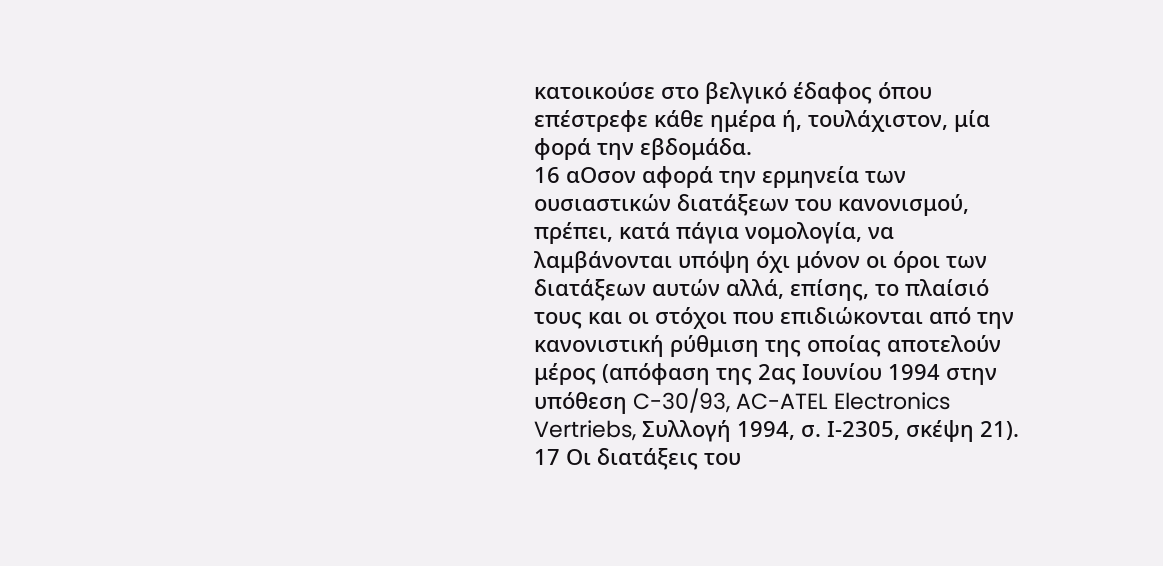κατοικούσε στο βελγικό έδαφος όπου επέστρεφε κάθε ημέρα ή, τουλάχιστον, μία φορά την εβδομάδα.
16 αΟσον αφορά την ερμηνεία των ουσιαστικών διατάξεων του κανονισμού, πρέπει, κατά πάγια νομολογία, να λαμβάνονται υπόψη όχι μόνον οι όροι των διατάξεων αυτών αλλά, επίσης, το πλαίσιό τους και οι στόχοι που επιδιώκονται από την κανονιστική ρύθμιση της οποίας αποτελούν μέρος (απόφαση της 2ας Ιουνίου 1994 στην υπόθεση C-30/93, AC-ATEL Electronics Vertriebs, Συλλογή 1994, σ. Ι-2305, σκέψη 21).
17 Οι διατάξεις του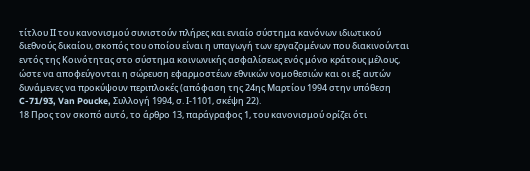τίτλου ΙΙ του κανονισμού συνιστούν πλήρες και ενιαίο σύστημα κανόνων ιδιωτικού διεθνούς δικαίου, σκοπός του οποίου είναι η υπαγωγή των εργαζομένων που διακινούνται εντός της Κοινότητας στο σύστημα κοινωνικής ασφαλίσεως ενός μόνο κράτους μέλους, ώστε να αποφεύγονται η σώρευση εφαρμοστέων εθνικών νομοθεσιών και οι εξ αυτών δυνάμενες να προκύψουν περιπλοκές (απόφαση της 24ης Μαρτίου 1994 στην υπόθεση C-71/93, Van Poucke, Συλλογή 1994, σ. Ι-1101, σκέψη 22).
18 Προς τον σκοπό αυτό, το άρθρο 13, παράγραφος 1, του κανονισμού ορίζει ότι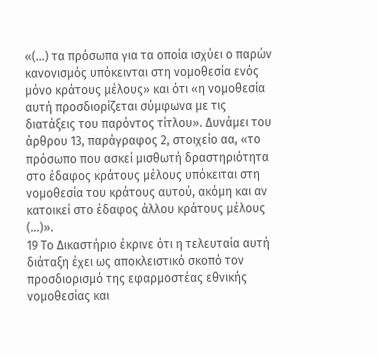«(...) τα πρόσωπα για τα οποία ισχύει ο παρών κανονισμός υπόκεινται στη νομοθεσία ενός μόνο κράτους μέλους» και ότι «η νομοθεσία αυτή προσδιορίζεται σύμφωνα με τις διατάξεις του παρόντος τίτλου». Δυνάμει του άρθρου 13, παράγραφος 2, στοιχείο αα, «το πρόσωπο που ασκεί μισθωτή δραστηριότητα στο έδαφος κράτους μέλους υπόκειται στη νομοθεσία του κράτους αυτού, ακόμη και αν κατοικεί στο έδαφος άλλου κράτους μέλους (...)».
19 Το Δικαστήριο έκρινε ότι η τελευταία αυτή διάταξη έχει ως αποκλειστικό σκοπό τον προσδιορισμό της εφαρμοστέας εθνικής νομοθεσίας και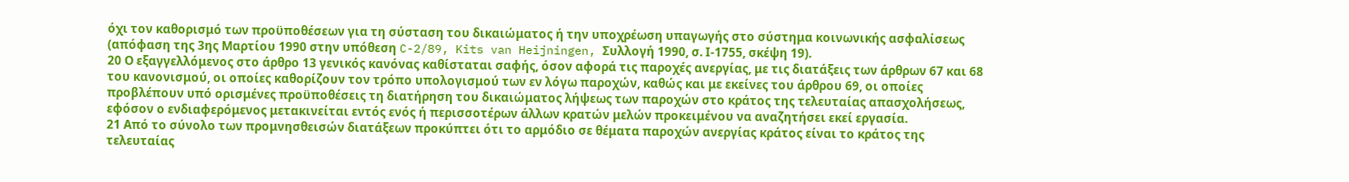όχι τον καθορισμό των προϋποθέσεων για τη σύσταση του δικαιώματος ή την υποχρέωση υπαγωγής στο σύστημα κοινωνικής ασφαλίσεως (απόφαση της 3ης Μαρτίου 1990 στην υπόθεση C-2/89, Kits van Heijningen, Συλλογή 1990, σ. Ι-1755, σκέψη 19).
20 Ο εξαγγελλόμενος στο άρθρο 13 γενικός κανόνας καθίσταται σαφής, όσον αφορά τις παροχές ανεργίας, με τις διατάξεις των άρθρων 67 και 68 του κανονισμού, οι οποίες καθορίζουν τον τρόπο υπολογισμού των εν λόγω παροχών, καθώς και με εκείνες του άρθρου 69, οι οποίες προβλέπουν υπό ορισμένες προϋποθέσεις τη διατήρηση του δικαιώματος λήψεως των παροχών στο κράτος της τελευταίας απασχολήσεως, εφόσον ο ενδιαφερόμενος μετακινείται εντός ενός ή περισσοτέρων άλλων κρατών μελών προκειμένου να αναζητήσει εκεί εργασία.
21 Από το σύνολο των προμνησθεισών διατάξεων προκύπτει ότι το αρμόδιο σε θέματα παροχών ανεργίας κράτος είναι το κράτος της τελευταίας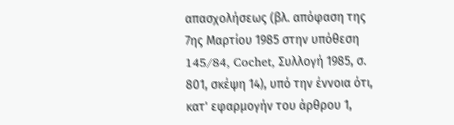απασχολήσεως (βλ. απόφαση της 7ης Μαρτίου 1985 στην υπόθεση 145/84, Cochet, Συλλογή 1985, σ. 801, σκέψη 14), υπό την έννοια ότι, κατ' εφαρμογήν του άρθρου 1,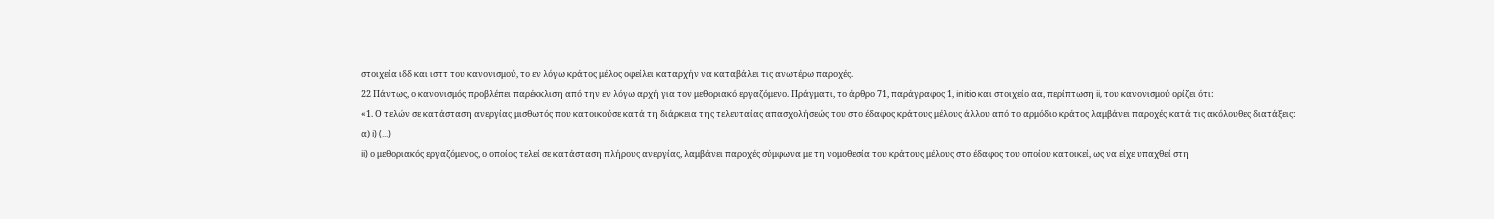στοιχεία ιδδ και ισττ του κανονισμού, το εν λόγω κράτος μέλος οφείλει καταρχήν να καταβάλει τις ανωτέρω παροχές.
22 Πάντως, ο κανονισμός προβλέπει παρέκκλιση από την εν λόγω αρχή για τον μεθοριακό εργαζόμενο. Πράγματι, το άρθρο 71, παράγραφος 1, initio και στοιχείο αα, περίπτωση ii, του κανονισμού ορίζει ότι:
«1. Ο τελών σε κατάσταση ανεργίας μισθωτός που κατοικούσε κατά τη διάρκεια της τελευταίας απασχολήσεώς του στο έδαφος κράτους μέλους άλλου από το αρμόδιο κράτος λαμβάνει παροχές κατά τις ακόλουθες διατάξεις:
α) i) (...)
ii) ο μεθοριακός εργαζόμενος, ο οποίος τελεί σε κατάσταση πλήρους ανεργίας, λαμβάνει παροχές σύμφωνα με τη νομοθεσία του κράτους μέλους στο έδαφος του οποίου κατοικεί, ως να είχε υπαχθεί στη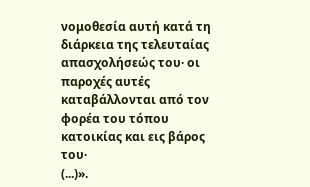νομοθεσία αυτή κατά τη διάρκεια της τελευταίας απασχολήσεώς του· οι παροχές αυτές καταβάλλονται από τον φορέα του τόπου κατοικίας και εις βάρος του·
(...)».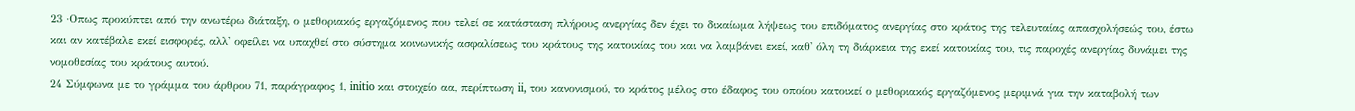23 ·Οπως προκύπτει από την ανωτέρω διάταξη, ο μεθοριακός εργαζόμενος που τελεί σε κατάσταση πλήρους ανεργίας δεν έχει το δικαίωμα λήψεως του επιδόματος ανεργίας στο κράτος της τελευταίας απασχολήσεώς του, έστω και αν κατέβαλε εκεί εισφορές, αλλ' οφείλει να υπαχθεί στο σύστημα κοινωνικής ασφαλίσεως του κράτους της κατοικίας του και να λαμβάνει εκεί, καθ' όλη τη διάρκεια της εκεί κατοικίας του, τις παροχές ανεργίας δυνάμει της νομοθεσίας του κράτους αυτού.
24 Σύμφωνα με το γράμμα του άρθρου 71, παράγραφος 1, initio και στοιχείο αα, περίπτωση ii, του κανονισμού, το κράτος μέλος στο έδαφος του οποίου κατοικεί ο μεθοριακός εργαζόμενος μεριμνά για την καταβολή των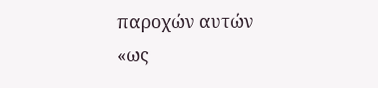παροχών αυτών «ως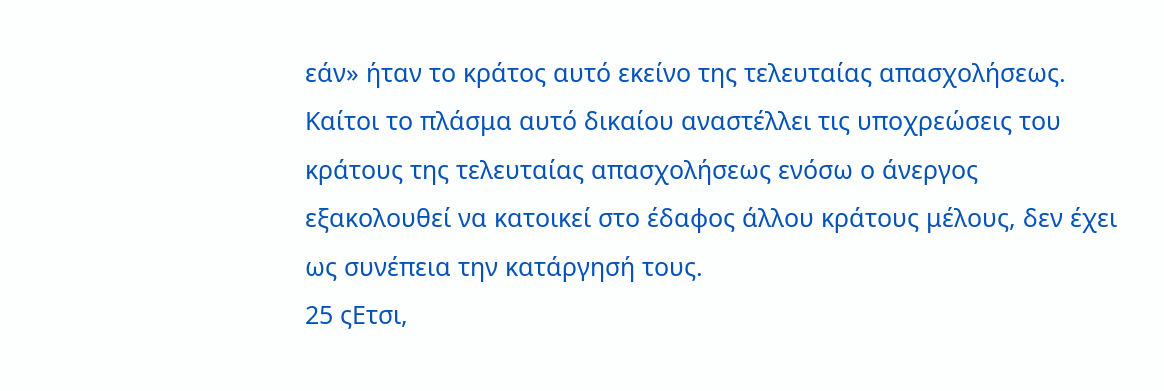εάν» ήταν το κράτος αυτό εκείνο της τελευταίας απασχολήσεως. Καίτοι το πλάσμα αυτό δικαίου αναστέλλει τις υποχρεώσεις του κράτους της τελευταίας απασχολήσεως ενόσω ο άνεργος εξακολουθεί να κατοικεί στο έδαφος άλλου κράτους μέλους, δεν έχει ως συνέπεια την κατάργησή τους.
25 ςΕτσι,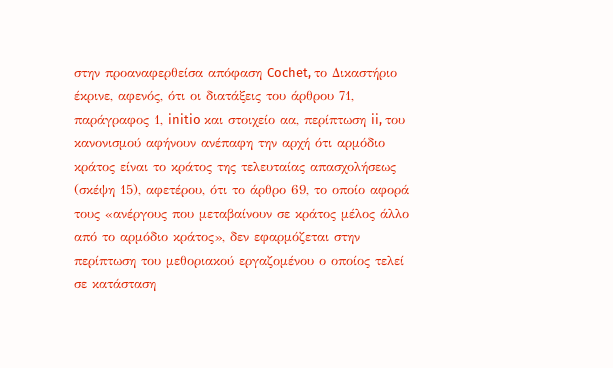στην προαναφερθείσα απόφαση Cochet, το Δικαστήριο έκρινε, αφενός, ότι οι διατάξεις του άρθρου 71, παράγραφος 1, initio και στοιχείο αα, περίπτωση ii, του κανονισμού αφήνουν ανέπαφη την αρχή ότι αρμόδιο κράτος είναι το κράτος της τελευταίας απασχολήσεως (σκέψη 15), αφετέρου, ότι το άρθρο 69, το οποίο αφορά τους «ανέργους που μεταβαίνουν σε κράτος μέλος άλλο από το αρμόδιο κράτος», δεν εφαρμόζεται στην περίπτωση του μεθοριακού εργαζομένου ο οποίος τελεί σε κατάσταση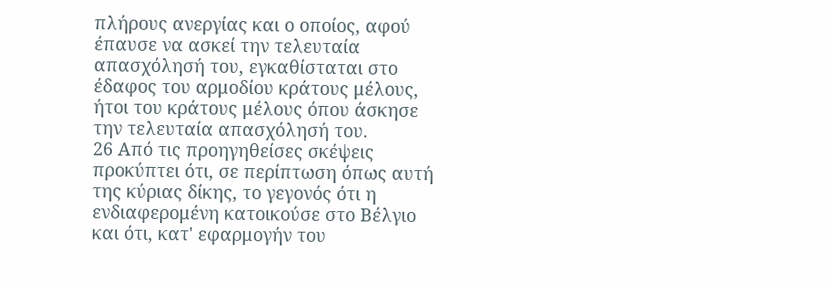πλήρους ανεργίας και ο οποίος, αφού έπαυσε να ασκεί την τελευταία απασχόλησή του, εγκαθίσταται στο έδαφος του αρμοδίου κράτους μέλους, ήτοι του κράτους μέλους όπου άσκησε την τελευταία απασχόλησή του.
26 Από τις προηγηθείσες σκέψεις προκύπτει ότι, σε περίπτωση όπως αυτή της κύριας δίκης, το γεγονός ότι η ενδιαφερομένη κατοικούσε στο Βέλγιο και ότι, κατ' εφαρμογήν του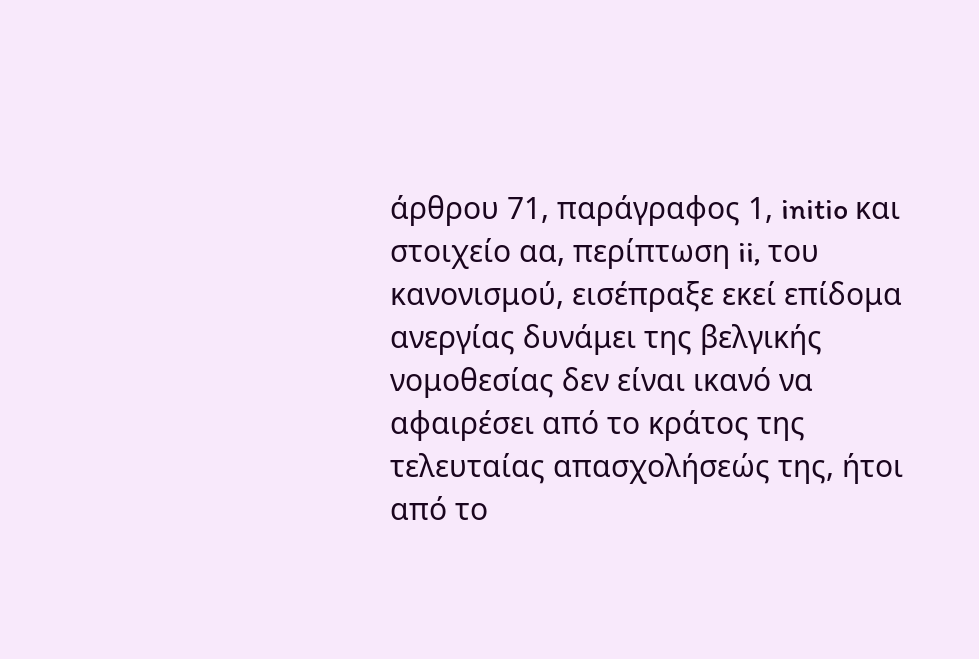άρθρου 71, παράγραφος 1, initio και στοιχείο αα, περίπτωση ii, του κανονισμού, εισέπραξε εκεί επίδομα ανεργίας δυνάμει της βελγικής νομοθεσίας δεν είναι ικανό να αφαιρέσει από το κράτος της τελευταίας απασχολήσεώς της, ήτοι από το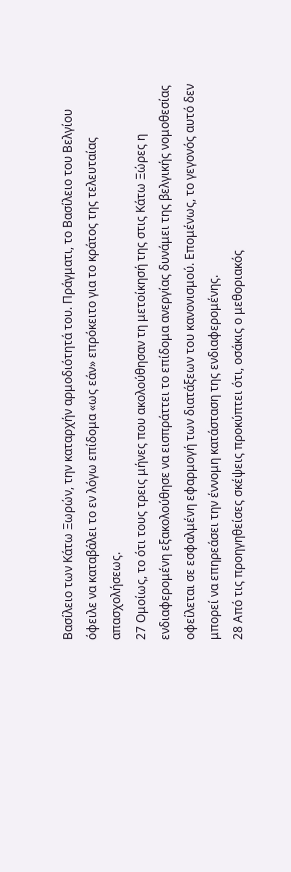Βασίλειο των Κάτω Ξωρών, την καταρχήν αρμοδιότητά του. Πράγματι, το Βασίλειο του Βελγίου όφειλε να καταβάλει το εν λόγω επίδομα «ως εάν» επρόκειτο για το κράτος της τελευταίας απασχολήσεως.
27 Ομοίως, το ότι τους τρεις μήνες που ακολούθησαν τη μετοίκησή της στις Κάτω Ξώρες η ενδιαφερομένη εξακολούθησε να εισπράττει το επίδομα ανεργίας δυνάμει της βελγικής νομοθεσίας οφείλεται σε εσφαλμένη εφαρμογή των διατάξεων του κανονισμού. Επομένως, το γεγονός αυτό δεν μπορεί να επηρεάσει την έννομη κατάσταση της ενδιαφερομένης.
28 Από τις προηγηθείσες σκέψεις προκύπτει ότι, οσάκις ο μεθοριακός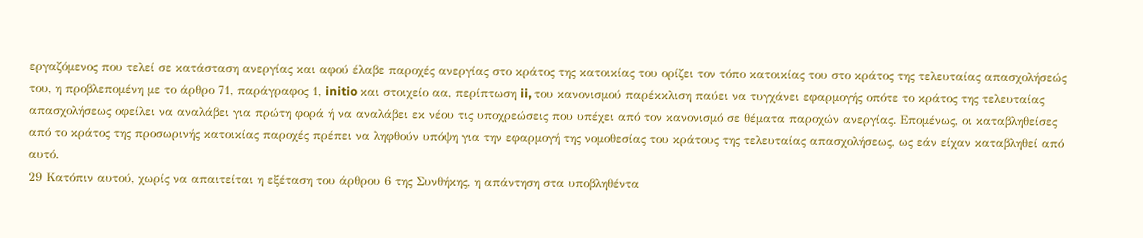εργαζόμενος που τελεί σε κατάσταση ανεργίας και αφού έλαβε παροχές ανεργίας στο κράτος της κατοικίας του ορίζει τον τόπο κατοικίας του στο κράτος της τελευταίας απασχολήσεώς του, η προβλεπομένη με το άρθρο 71, παράγραφος 1, initio και στοιχείο αα, περίπτωση ii, του κανονισμού παρέκκλιση παύει να τυγχάνει εφαρμογής οπότε το κράτος της τελευταίας απασχολήσεως οφείλει να αναλάβει για πρώτη φορά ή να αναλάβει εκ νέου τις υποχρεώσεις που υπέχει από τον κανονισμό σε θέματα παροχών ανεργίας. Επομένως, οι καταβληθείσες από το κράτος της προσωρινής κατοικίας παροχές πρέπει να ληφθούν υπόψη για την εφαρμογή της νομοθεσίας του κράτους της τελευταίας απασχολήσεως, ως εάν είχαν καταβληθεί από αυτό.
29 Κατόπιν αυτού, χωρίς να απαιτείται η εξέταση του άρθρου 6 της Συνθήκης, η απάντηση στα υποβληθέντα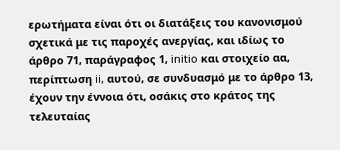ερωτήματα είναι ότι οι διατάξεις του κανονισμού σχετικά με τις παροχές ανεργίας, και ιδίως το άρθρο 71, παράγραφος 1, initio και στοιχείο αα, περίπτωση ii, αυτού, σε συνδυασμό με το άρθρο 13, έχουν την έννοια ότι, οσάκις στο κράτος της τελευταίας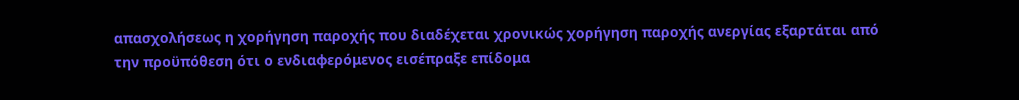απασχολήσεως η χορήγηση παροχής που διαδέχεται χρονικώς χορήγηση παροχής ανεργίας εξαρτάται από την προϋπόθεση ότι ο ενδιαφερόμενος εισέπραξε επίδομα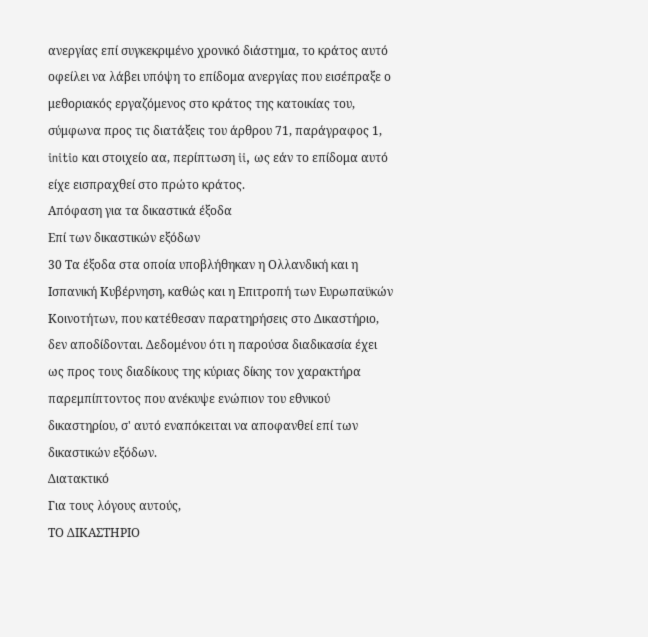ανεργίας επί συγκεκριμένο χρονικό διάστημα, το κράτος αυτό οφείλει να λάβει υπόψη το επίδομα ανεργίας που εισέπραξε ο μεθοριακός εργαζόμενος στο κράτος της κατοικίας του, σύμφωνα προς τις διατάξεις του άρθρου 71, παράγραφος 1, initio και στοιχείο αα, περίπτωση ii, ως εάν το επίδομα αυτό είχε εισπραχθεί στο πρώτο κράτος.
Απόφαση για τα δικαστικά έξοδα
Επί των δικαστικών εξόδων
30 Τα έξοδα στα οποία υποβλήθηκαν η Ολλανδική και η Ισπανική Κυβέρνηση, καθώς και η Επιτροπή των Ευρωπαϋκών Κοινοτήτων, που κατέθεσαν παρατηρήσεις στο Δικαστήριο, δεν αποδίδονται. Δεδομένου ότι η παρούσα διαδικασία έχει ως προς τους διαδίκους της κύριας δίκης τον χαρακτήρα παρεμπίπτοντος που ανέκυψε ενώπιον του εθνικού δικαστηρίου, σ' αυτό εναπόκειται να αποφανθεί επί των δικαστικών εξόδων.
Διατακτικό
Για τους λόγους αυτούς,
ΤΟ ΔΙΚΑΣΤΗΡΙΟ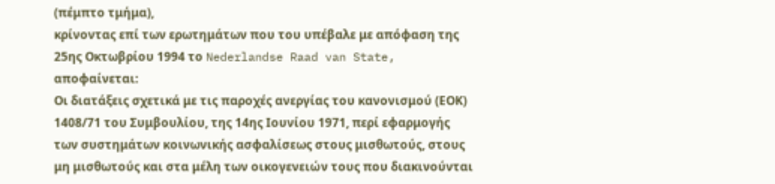(πέμπτο τμήμα),
κρίνοντας επί των ερωτημάτων που του υπέβαλε με απόφαση της 25ης Οκτωβρίου 1994 το Nederlandse Raad van State, αποφαίνεται:
Oι διατάξεις σχετικά με τις παροχές ανεργίας του κανονισμού (ΕΟΚ) 1408/71 του Συμβουλίου, της 14ης Ιουνίου 1971, περί εφαρμογής των συστημάτων κοινωνικής ασφαλίσεως στους μισθωτούς, στους μη μισθωτούς και στα μέλη των οικογενειών τους που διακινούνται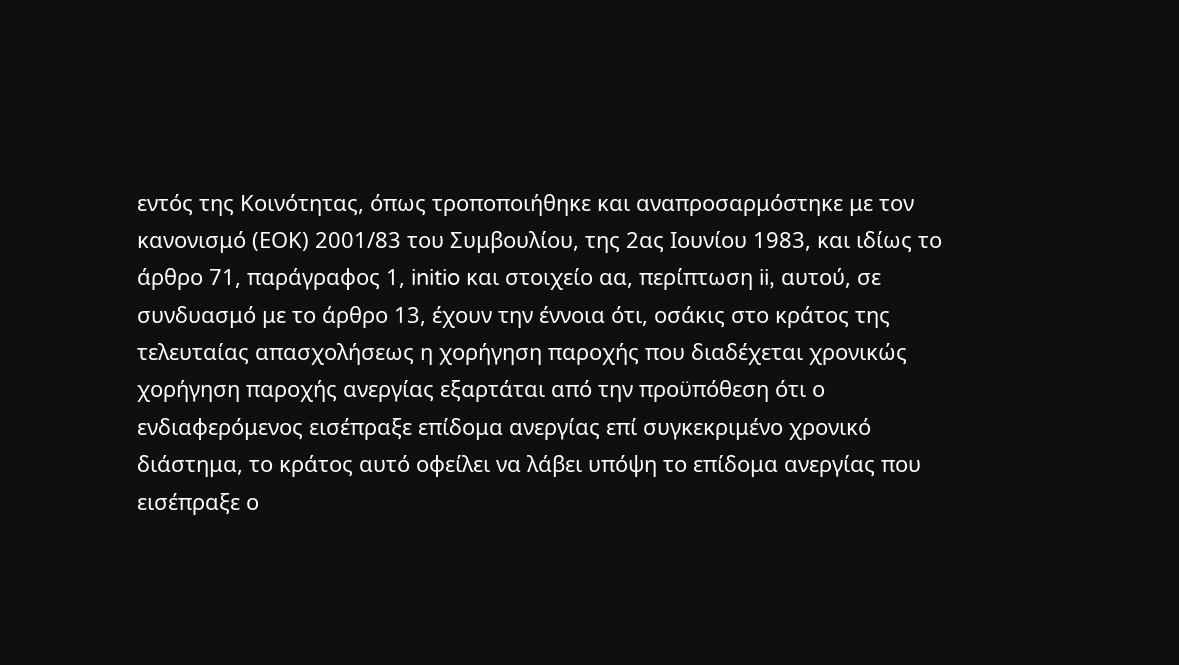εντός της Κοινότητας, όπως τροποποιήθηκε και αναπροσαρμόστηκε με τον κανονισμό (ΕΟΚ) 2001/83 του Συμβουλίου, της 2ας Ιουνίου 1983, και ιδίως το άρθρο 71, παράγραφος 1, initio και στοιχείο αα, περίπτωση ii, αυτού, σε συνδυασμό με το άρθρο 13, έχουν την έννοια ότι, οσάκις στο κράτος της τελευταίας απασχολήσεως η χορήγηση παροχής που διαδέχεται χρονικώς χορήγηση παροχής ανεργίας εξαρτάται από την προϋπόθεση ότι ο ενδιαφερόμενος εισέπραξε επίδομα ανεργίας επί συγκεκριμένο χρονικό διάστημα, το κράτος αυτό οφείλει να λάβει υπόψη το επίδομα ανεργίας που εισέπραξε ο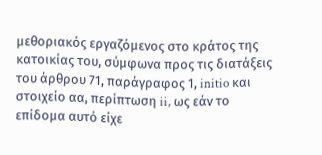μεθοριακός εργαζόμενος στο κράτος της κατοικίας του, σύμφωνα προς τις διατάξεις του άρθρου 71, παράγραφος 1, initio και στοιχείο αα, περίπτωση ii, ως εάν το επίδομα αυτό είχε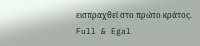εισπραχθεί στο πρώτο κράτος.
Full & Egal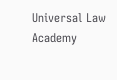Universal Law Academy